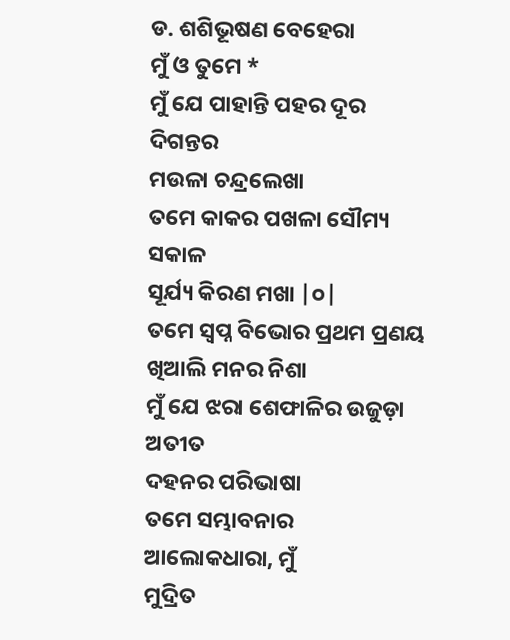ଡ. ଶଶିଭୂଷଣ ବେହେରା
ମୁଁ ଓ ତୁମେ *
ମୁଁ ଯେ ପାହାନ୍ତି ପହର ଦୂର ଦିଗନ୍ତର
ମଉଳା ଚନ୍ଦ୍ରଲେଖା
ତମେ କାକର ପଖଳା ସୌମ୍ୟ ସକାଳ
ସୂର୍ଯ୍ୟ କିରଣ ମଖା |୦|
ତମେ ସ୍ବପ୍ନ ବିଭୋର ପ୍ରଥମ ପ୍ରଣୟ
ଖିଆଲି ମନର ନିଶା
ମୁଁ ଯେ ଝରା ଶେଫାଳିର ଉଜୁଡ଼ା ଅତୀତ
ଦହନର ପରିଭାଷା
ତମେ ସମ୍ଭାବନାର ଆଲୋକଧାରା, ମୁଁ
ମୁଦ୍ରିତ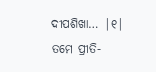ଦୀପଶିଖା… |୧|
ତମେ ପ୍ରୀତି-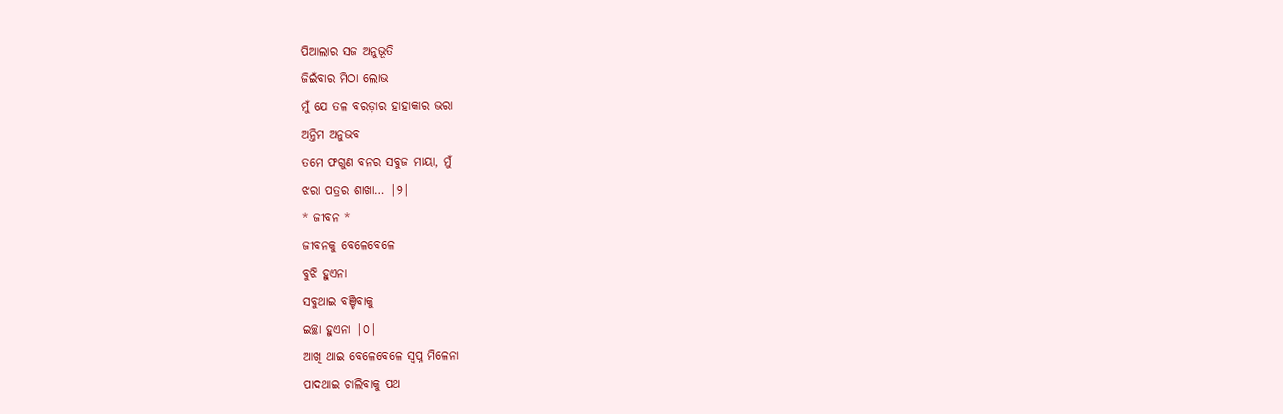ପିଆଲାର ସଜ ଅନୁଭୂତି
ଜିଇଁବାର ମିଠା ଲୋଭ
ମୁଁ ଯେ ତଳ ବରଡ଼ାର ହାହାକାର ଭରା
ଅନ୍ତିମ ଅନୁଭବ
ତମେ ଫଗୁଣ ବନର ସବୁଜ ମାୟା, ମୁଁ
ଝରା ପତ୍ରର ଶାଖା… |୨|
* ଜୀବନ *
ଜୀବନକୁ ବେଳେବେଳେ
ବୁଝି ହୁଏନା
ସବୁଥାଇ ବଞ୍ଚିବାକୁ
ଇଚ୍ଛା ହୁଏନା |୦|
ଆଖି ଥାଇ ବେଳେବେଳେ ସ୍ବପ୍ନ ମିଳେନା
ପାଦଥାଇ ଚାଲିବାକୁ ପଥ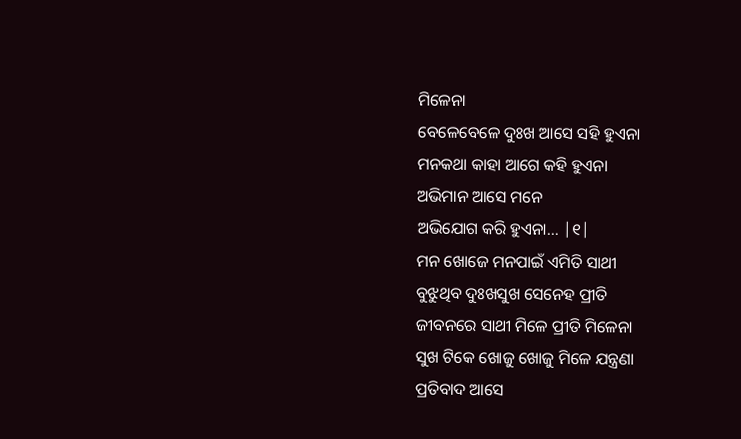ମିଳେନା
ବେଳେବେଳେ ଦୁଃଖ ଆସେ ସହି ହୁଏନା
ମନକଥା କାହା ଆଗେ କହି ହୁଏନା
ଅଭିମାନ ଆସେ ମନେ
ଅଭିଯୋଗ କରି ହୁଏନା… |୧|
ମନ ଖୋଜେ ମନପାଇଁ ଏମିତି ସାଥୀ
ବୁଝୁଥିବ ଦୁଃଖସୁଖ ସେନେହ ପ୍ରୀତି
ଜୀବନରେ ସାଥୀ ମିଳେ ପ୍ରୀତି ମିଳେନା
ସୁଖ ଟିକେ ଖୋଜୁ ଖୋଜୁ ମିଳେ ଯନ୍ତ୍ରଣା
ପ୍ରତିବାଦ ଆସେ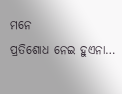ମନେ
ପ୍ରତିଶୋଧ ନେଇ ହୁଏନା…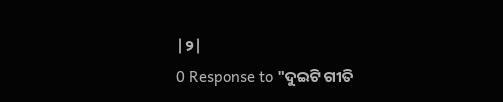|୨|
0 Response to "ଦୁଇଟି ଗୀତି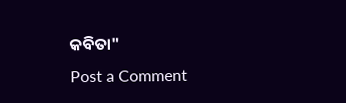କବିତା"
Post a Comment